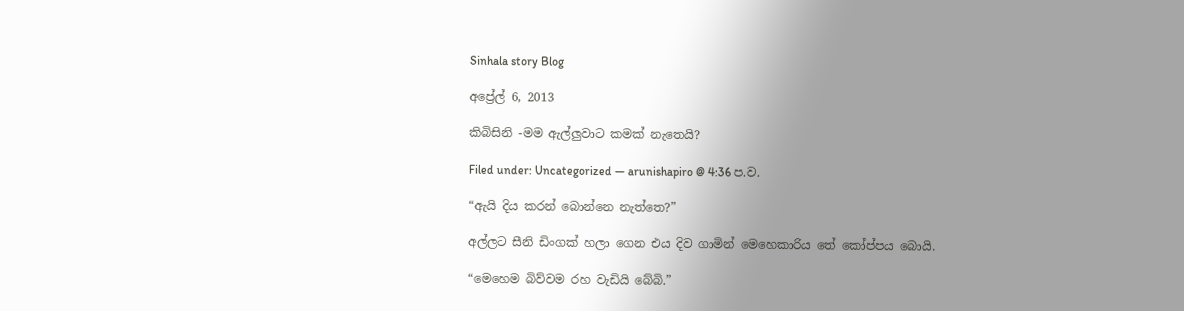Sinhala story Blog

අප්‍රේල් 6, 2013

කිබිසිනි -මම ඇල්ලුවාට කමක් නැතෙයි?

Filed under: Uncategorized — arunishapiro @ 4:36 ප.ව.

“ඇයි දිය කරන් බොන්නෙ නැත්තෙ?”

අල්ලට සීනි ඩිංගක් හලා ගෙන එය දිව ගාමින් මෙහෙකාරිය තේ කෝප්පය බොයි.

“මෙහෙම බිව්වම රහ වැඩියි බේබි.”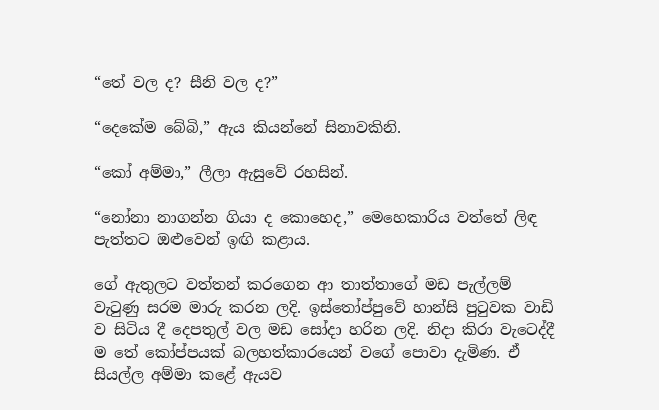“තේ වල ද? සීනි වල ද?”

“දෙකේම බේබි,” ඇය කියන්නේ සිනාවකිනි.

“කෝ අම්මා,” ලීලා ඇසුවේ රහසින්.

“නෝනා නාගන්න ගියා ද කොහෙද,” මෙහෙකාරිය වත්තේ ලිඳ පැත්තට ඔළුවෙන් ඉඟි කළාය.

ගේ ඇතුලට වත්තන් කරගෙන ආ තාත්තාගේ මඩ පැල්ලම් වැටුණු සරම මාරු කරන ලදි. ඉස්තෝප්පුවේ හාන්සි පුටුවක වාඩි ව සිටිය දී දෙපතුල් වල මඩ සෝදා හරින ලදි. නිදා කිරා වැටෙද්දී ම තේ කෝප්පයක් බලහත්කාරයෙන් වගේ පොවා දැමිණ. ඒ සියල්ල අම්මා කළේ ඇයව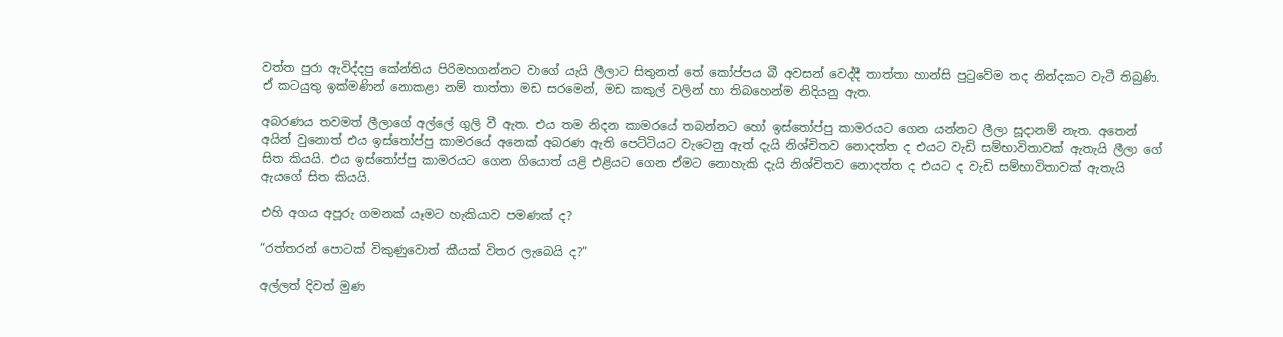වත්ත පුරා ඇවිද්දපු කේන්තිය පිරිමහගන්නට වාගේ යැයි ලීලාට සිතුනත් තේ කෝප්පය බී අවසන් වෙද්දී තාත්තා හාන්සි පුටුවේම තද නින්දකට වැටී තිබුණි. ඒ කටයුතු ඉක්මණින් නොකළා නම් තාත්තා මඩ සරමෙන්, මඩ කකුල් වලින් හා තිබහෙන්ම නිදියනු ඇත.

අබරණය තවමත් ලීලාගේ අල්ලේ ගුලි වී ඇත. එය තම නිදන කාමරයේ තබන්නට හෝ ඉස්තෝප්පු කාමරයට ගෙන යන්නට ලීලා සූදානම් නැත. අතෙන් අයින් වුනොත් එය ඉස්තෝප්පු කාමරයේ අනෙක් අබරණ ඇති පෙට්ටියට වැටෙනු ඇත් දැයි නිශ්චිතව නොදත්ත ද එයට වැඩි සම්භාවිතාවක් ඇතැයි ලීලා ගේ සිත කියයි. එය ඉස්තෝප්පු කාමරයට ගෙන ගියොත් යළි එළියට ගෙන ඒමට නොහැකි දැයි නිශ්චිතව නොදත්ත ද එයට ද වැඩි සම්භාවිතාවක් ඇතැයි ඇයගේ සිත කියයි.

එහි අගය අපූරු ගමනක් යෑමට හැකියාව පමණක් ද?

“රත්තරන් පොටක් විකුණුවොත් කීයක් විතර ලැබෙයි ද?”

අල්ලත් දිවත් මුණ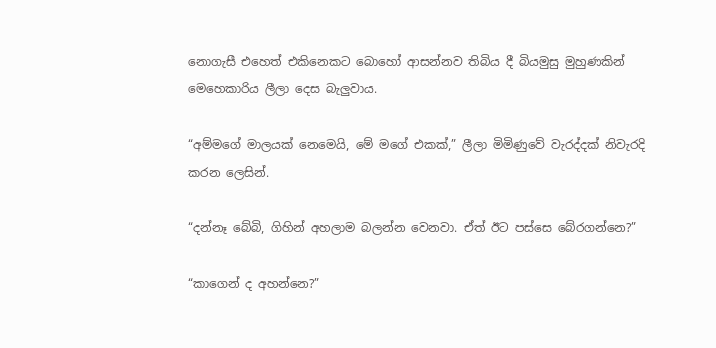නොගැසී එහෙත් එකිනෙකට බොහෝ ආසන්නව තිබිය දී බියමුසු මුහුණකින් මෙහෙකාරිය ලීලා දෙස බැලුවාය.

“අම්මගේ මාලයක් නෙමෙයි, මේ මගේ එකක්,” ලීලා මිමිණුවේ වැරද්දක් නිවැරදි කරන ලෙසින්.

“දන්නෑ බේබි, ගිහින් අහලාම බලන්න වෙනවා. ඒත් ඊට පස්සෙ බේරගන්නෙ?”

“කාගෙන් ද අහන්නෙ?”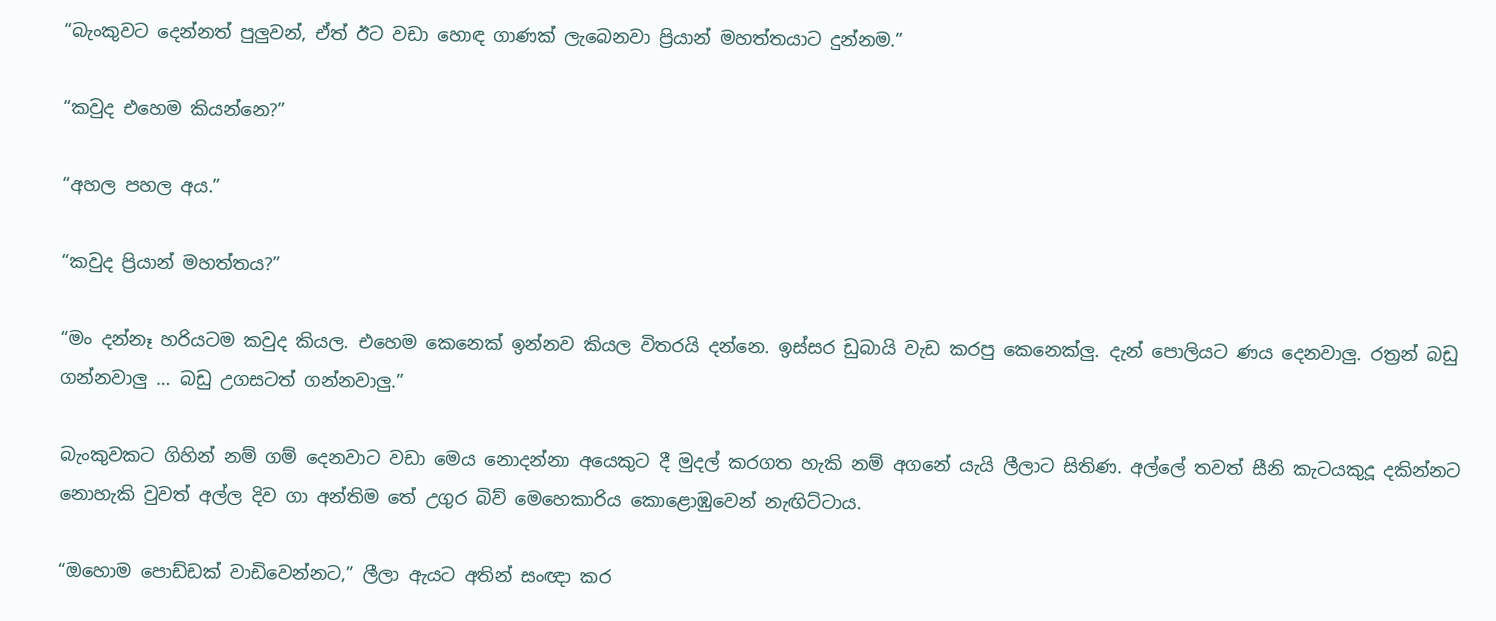“බැංකුවට දෙන්නත් පුලුවන්, ඒත් ඊට වඩා හොඳ ගාණක් ලැබෙනවා ප්‍රියාන් මහත්තයාට දුන්නම.”

“කවුද එහෙම කියන්නෙ?”

“අහල පහල අය.”

“කවුද ප්‍රියාන් මහත්තය?”

“මං දන්නෑ හරියටම කවුද කියල. එහෙම කෙනෙක් ඉන්නව කියල විතරයි දන්නෙ. ඉස්සර ඩුබායි වැඩ කරපු කෙනෙක්ලු. දැන් පොලියට ණය දෙනවාලු. රත්‍රන් බඩු ගන්නවාලු … බඩු උගසටත් ගන්නවාලු.”

බැංකුවකට ගිහින් නම් ගම් දෙනවාට වඩා මෙය නොදන්නා අයෙකුට දී මුදල් කරගත හැකි නම් අගනේ යැයි ලීලාට සිතිණ. අල්ලේ තවත් සීනි කැටයකුදූ දකින්නට නොහැකි වුවත් අල්ල දිව ගා අන්තිම තේ උගුර බිව් මෙහෙකාරිය කොළොඹුවෙන් නැඟිට්ටාය.

“ඔහොම පොඩ්ඩක් වාඩිවෙන්නට,” ලීලා ඇයට අතින් සංඥා කර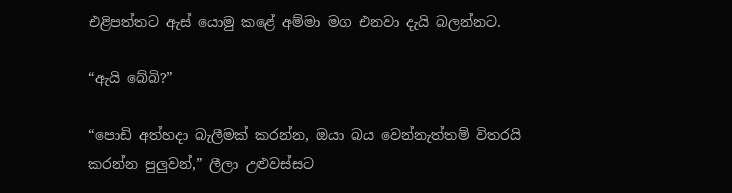එළිපත්තට ඇස් යොමු කළේ අම්මා මග එනවා දැයි බලන්නට.

“ඇයි බේබි?”

“පොඩි අත්හදා බැලීමක් කරන්න, ඔයා බය වෙන්නැත්තම් විතරයි කරන්න පුලුවන්,” ලීලා උළුවස්සට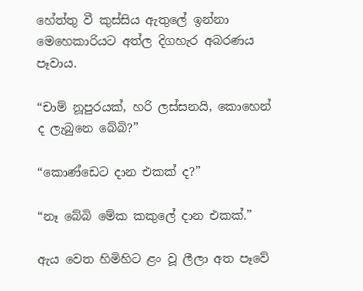හේත්තු වී කුස්සිය ඇතුලේ ඉන්නා මෙහෙකාරියට අත්ල දිගහැර අබරණය පෑවාය.

“චාම් නූපුරයක්, හරි ලස්සනයි, කොහෙන් ද ලැබුනෙ බේබි?”

“කොණ්ඩෙට දාන එකක් ද?”

“නෑ බේබි මේක කකුලේ දාන එකක්.”

ඇය වෙත හිමිහිට ළං වූ ලීලා අත පෑවේ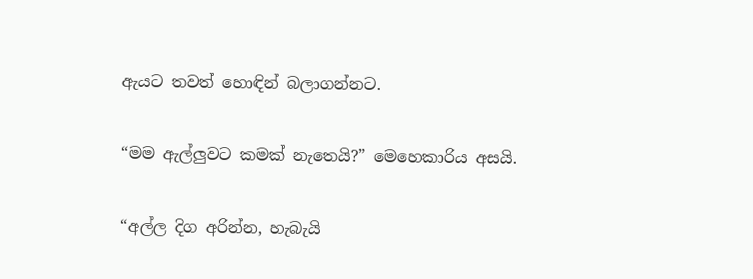ඇයට තවත් හොඳින් බලාගන්නට.

“මම ඇල්ලුවට කමක් නැතෙයි?” මෙහෙකාරිය අසයි.

“අල්ල දිග අරින්න, හැබැයි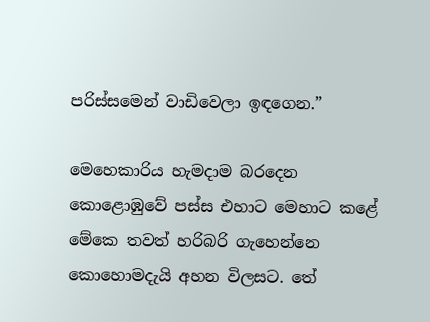පරිස්සමෙන් වාඩිවෙලා ඉඳගෙන.”

මෙහෙකාරිය හැමදාම බරදෙන කොළොඹුවේ පස්ස එහාට මෙහාට කළේ මේකෙ තවත් හරිබරි ගැහෙන්නෙ කොහොමදැයි අහන විලසට. තේ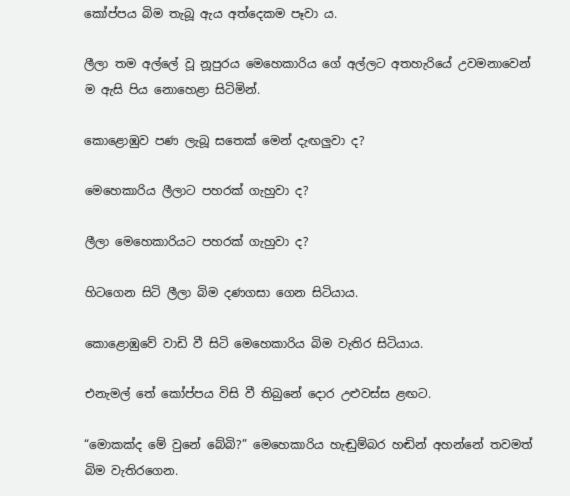කෝප්පය බිම තැබූ ඇය අත්දෙකම පෑවා ය.

ලීලා තම අල්ලේ වූ නූපුරය මෙහෙකාරිය ගේ අල්ලට අතහැරියේ උවමනාවෙන් ම ඇසි පිය නොහෙළා සිටිමින්.

කොළොඹුව පණ ලැබූ සතෙක් මෙන් දැඟලුවා ද?

මෙහෙකාරිය ලීලාට පහරක් ගැහුවා ද?

ලීලා මෙහෙකාරියට පහරක් ගැහුවා ද?

හිටගෙන සිටි ලීලා බිම දණගසා ගෙන සිටියාය.

කොළොඹුවේ වාඩි වී සිටි මෙහෙකාරිය බිම වැතිර සිටියාය.

එනැමල් තේ කෝප්පය විසි වී තිබුනේ දොර උළුවස්ස ළඟට.

“මොකක්ද මේ වුනේ බේබි?” මෙහෙකාරිය හැඬුම්බර හඬින් අහන්නේ තවමත් බිම වැතිරගෙන.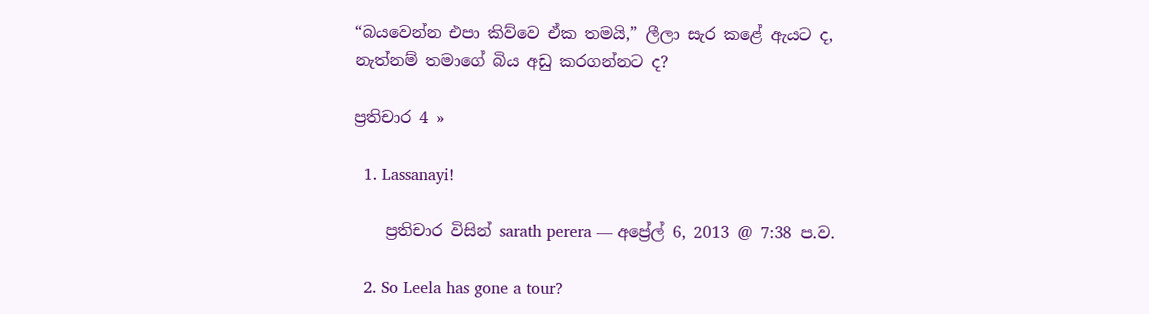“බයවෙන්න එපා කිව්වෙ ඒක තමයි,” ලීලා සැර කළේ ඇයට ද, නැත්නම් තමාගේ බිය අඩු කරගන්නට ද?

ප්‍රතිචාර 4 »

  1. Lassanayi!

    ප්‍රතිචාර විසින් sarath perera — අප්‍රේල් 6, 2013 @ 7:38 ප.ව.

  2. So Leela has gone a tour?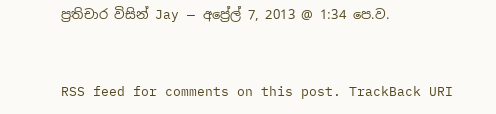ප්‍රතිචාර විසින් Jay — අප්‍රේල් 7, 2013 @ 1:34 පෙ.ව.


RSS feed for comments on this post. TrackBack URI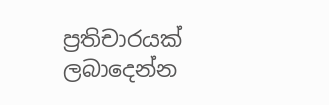ප්‍රතිචාරයක් ලබාදෙන්න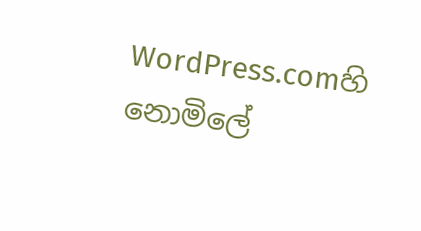WordPress.comහි නොමිලේ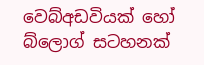වෙබ්අඩවියක් හෝ බ්ලොග් සටහනක්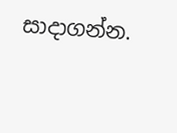සාදාගන්න.